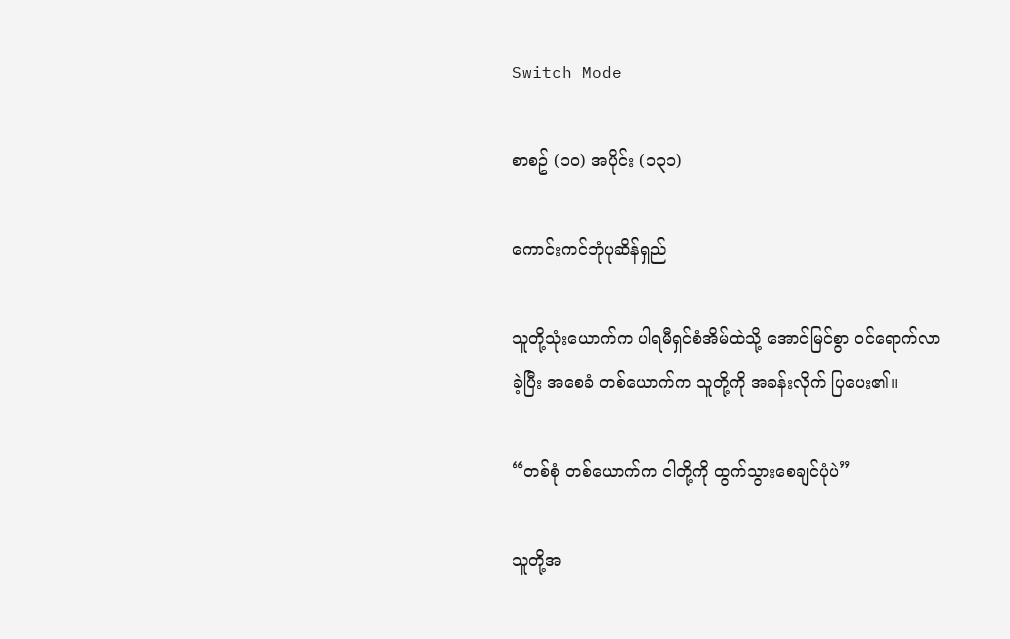Switch Mode

စာစဥ် (၁၀) အပိုင်း (၁၃၁)

ကောင်းကင်ဘုံပုဆိန်ရှည်

သူတို့သုံးယောက်က ပါရမီရှင်စံအိမ်ထဲသို့ အောင်မြင်စွာ ဝင်ရောက်လာခဲ့ပြီး အစေခံ တစ်ယောက်က သူတို့ကို အခန်းလိုက် ပြပေး၏။

“တစ်စုံ တစ်ယောက်က ငါတို့ကို ထွက်သွားစေချင်ပုံပဲ”

သူတို့အ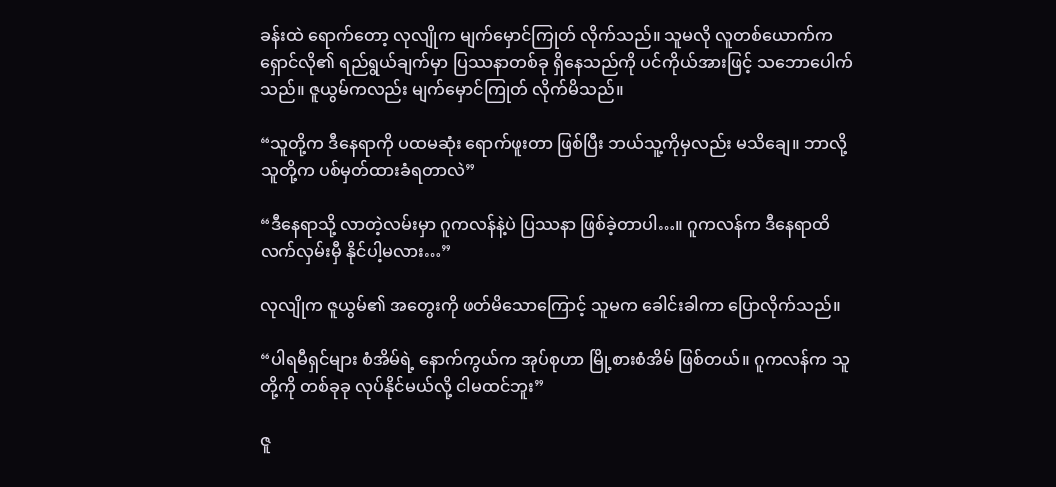ခန်းထဲ ရောက်တော့ လုလျိုက မျက်မှောင်ကြုတ် လိုက်သည်။ သူမလို လူတစ်ယောက်က ရှောင်လို၏ ရည်ရွယ်ချက်မှာ ပြဿနာတစ်ခု ရှိနေသည်ကို ပင်ကိုယ်အားဖြင့် သဘောပေါက်သည်။ ဇူယွမ်ကလည်း မျက်မှောင်ကြုတ် လိုက်မိသည်။

“သူတို့က ဒီနေရာကို ပထမဆုံး ရောက်ဖူးတာ ဖြစ်ပြီး ဘယ်သူ့ကိုမှလည်း မသိချေ။ ဘာလို့ သူတို့က ပစ်မှတ်ထားခံရတာလဲ”

“ဒီနေရာသို့ လာတဲ့လမ်းမှာ ဂူကလန်နဲ့ပဲ ပြဿနာ ဖြစ်ခဲ့တာပါ…။ ဂူကလန်က ဒီနေရာထိ လက်လှမ်းမှီ နိုင်ပါ့မလား…”

လုလျိုက ဇူယွမ်၏ အတွေးကို ဖတ်မိသောကြောင့် သူမက ခေါင်းခါကာ ပြောလိုက်သည်။

“ပါရမီရှင်များ စံအိမ်ရဲ့ နောက်ကွယ်က အုပ်စုဟာ မြို့စားစံအိမ် ဖြစ်တယ်။ ဂူကလန်က သူတို့ကို တစ်ခုခု လုပ်နိုင်မယ်လို့ ငါမထင်ဘူး”

ဇူ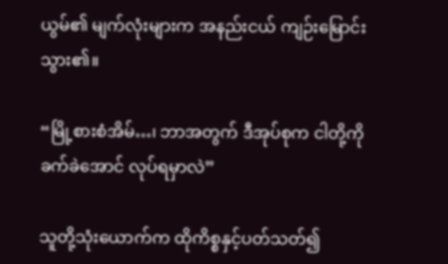ယွမ်၏ မျက်လုံးများက အနည်းငယ် ကျဉ်းမြောင်းသွား၏။

“မြို့စားစံအိမ်…၊ ဘာအတွက် ဒီအုပ်စုက ငါတို့ကို ခက်ခဲအောင် လုပ်ရမှာလဲ”

သူတို့သုံးယောက်က ထိုကိစ္စနှင့်ပတ်သတ်၍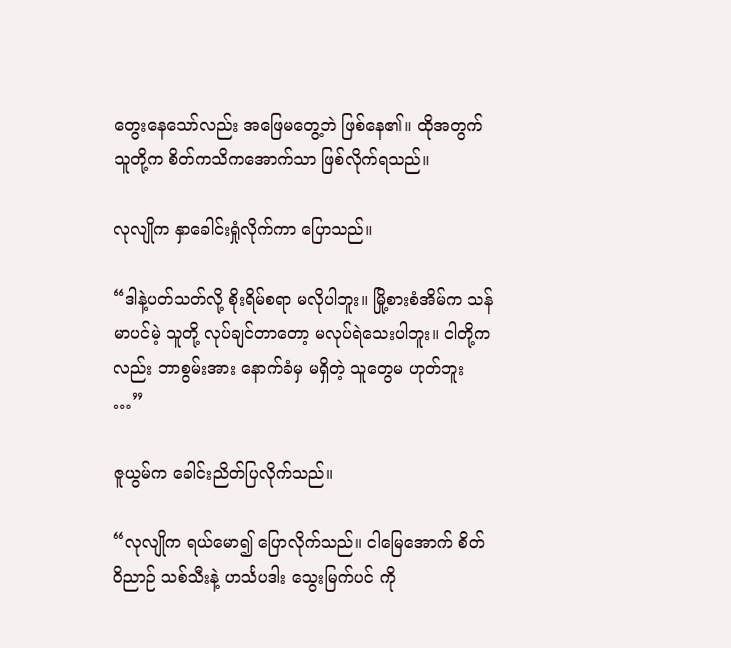တွေးနေသော်လည်း အဖြေမတွေ့ဘဲ ဖြစ်နေ၏။ ထိုအတွက် သူတို့က စိတ်ကသိကအောက်သာ ဖြစ်လိုက်ရသည်။

လုလျိုက နှာခေါင်းရှုံလိုက်ကာ ပြောသည်။

“ဒါနဲ့ပတ်သတ်လို့ စိုးရိမ်စရာ မလိုပါဘူး။ မြို့စားစံအိမ်က သန်မာပင်မဲ့ သူတို့ လုပ်ချင်တာတော့ မလုပ်ရဲသေးပါဘူး။ ငါတို့ကလည်း ဘာစွမ်းအား နောက်ခံမှ မရှိတဲ့ သူတွေမ ဟုတ်ဘူး …”

ဇူယွမ်က ခေါင်းညိတ်ပြလိုက်သည်။

“လုလျိုက ရယ်မော၍ ပြောလိုက်သည်။ ငါမြေအောက် စိတ်ဝိညာဉ် သစ်သီးနဲ့ ဟင်္သပဒါး သွေးမြက်ပင် ကို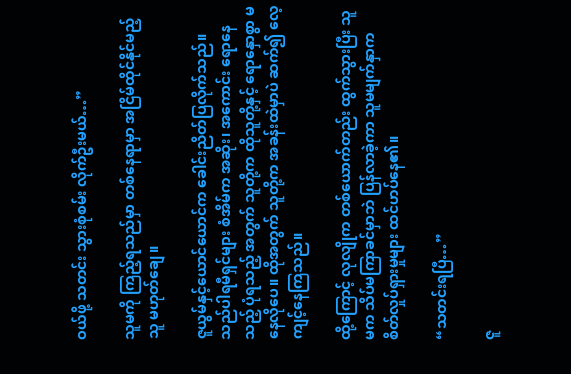ဝယ်ဖို့ သတင်း သွားစုံစမ်း လိုက်ဦးမယ်…”

သူမကို ကြည့်ရသည်မှာ တစ်နေရာမှာ အငြိမ်ထိုင်နိုင်မည့်သူ မဟုတ်ချေ။

ဇူယွမ်နှင့်ယောင်ယောင်က ခေါင်းညိတ်ပြလိုက်သည်။ သည်ပါရမီရှင်များ စံအိမ်က အဆိုး၊ အကောင်း ရောနေသည့် ပုံရသည့် အတွက် သူတို့က ထိုသူတို့နှင့် ရောနှောစွာ မနေလိုပေ။ ထိုအတွက် သူတို့က အခန်းထဲမှာပဲ ဆက်၍ လေ့ကျင့်နေကြသည်။

ထို့ကြောင့် လုလျိုက တစ်ယောက်တည်း ထွက်သွားပြီး သူမက သိပ်မကြာခင်မှာဘဲ ပြန်လာခဲ့ကာ သူမမျက်နှာက စိတ်လှုပ်ရှားမှုများ ထင်ဟပ်နေ၏။

“သတင်းရပြီ…”

ဇူ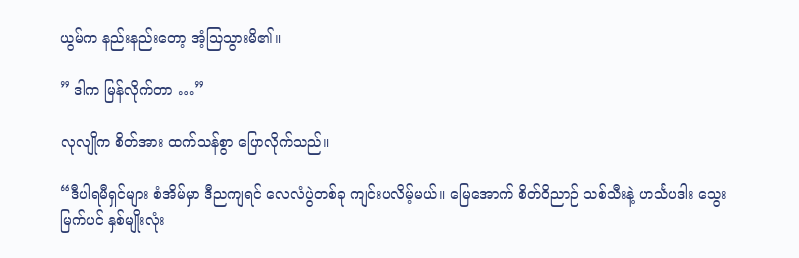ယွမ်က နည်းနည်းတော့ အံ့သြသွားမိ၏။

” ဒါက မြန်လိုက်တာ …”

လုလျိုက စိတ်အား ထက်သန်စွာ ပြောလိုက်သည်။

“ဒီပါရမီရှင်များ စံအိမ်မှာ ဒီညကျရင် လေလံပွဲတစ်ခု ကျင်းပလိမ့်မယ်။ မြေအောက် စိတ်ဝိညာဉ် သစ်သီးနဲ့ ဟင်္သပဒါး သွေးမြက်ပင် နှစ်မျိုးလုံး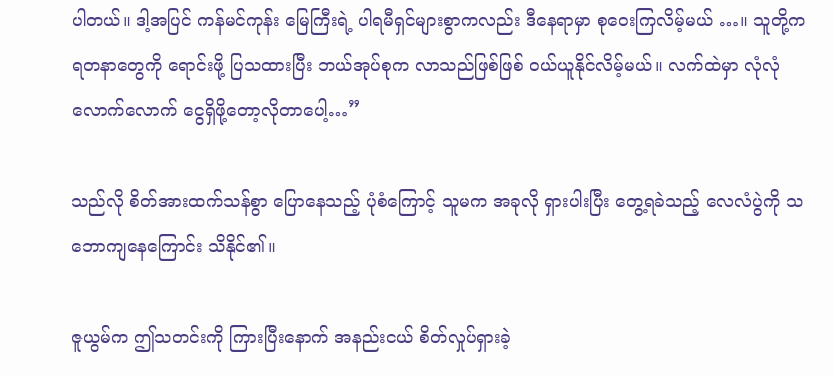ပါတယ်။ ဒါ့အပြင် ကန်မင်ကုန်း မြေကြီးရဲ့ ပါရမီရှင်များစွာကလည်း ဒီနေရာမှာ စုဝေးကြလိမ့်မယ် …။ သူတို့က ရတနာတွေကို ရောင်းဖို့ ပြသထားပြီး ဘယ်အုပ်စုက လာသည်ဖြစ်ဖြစ် ဝယ်ယူနိုင်လိမ့်မယ်။ လက်ထဲမှာ လုံလုံလောက်လောက် ငွေရှိဖို့တော့လိုတာပေါ့…”

သည်လို စိတ်အားထက်သန်စွာ ပြောနေသည့် ပုံစံကြောင့် သူမက အခုလို ရှားပါးပြီး တွေ့ရခဲသည့် လေလံပွဲကို သဘောကျနေကြောင်း သိနိုင်၏။

ဇူယွမ်က ဤသတင်းကို ကြားပြီးနောက် အနည်းငယ် စိတ်လှုပ်ရှားခဲ့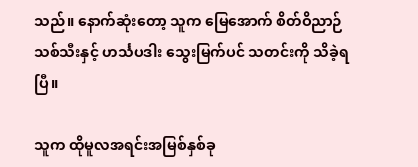သည်။ နောက်ဆုံးတော့ သူက မြေအောက် စိတ်ဝိညာဉ်သစ်သီးနှင့် ဟင်္သပဒါး သွေးမြက်ပင် သတင်းကို သိခဲ့ရပြီ။

သူက ထိုမူလအရင်းအမြစ်နှစ်ခု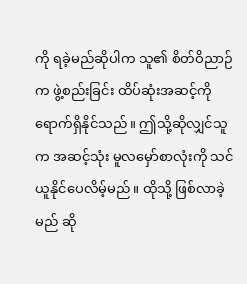ကို ရခဲ့မည်ဆိုပါက သူ၏ စိတ်ဝိညာဉ်က ဖွဲ့စည်းခြင်း ထိပ်ဆုံးအဆင့်ကို ရောက်ရှိနိုင်သည်။ ဤသို့ဆိုလျှင်သူက အဆင့်သုံး မူလမှော်စာလုံးကို သင်ယူနိုင်ပေလိမ့်မည်။ ထိုသို့ ဖြစ်လာခဲ့မည် ဆို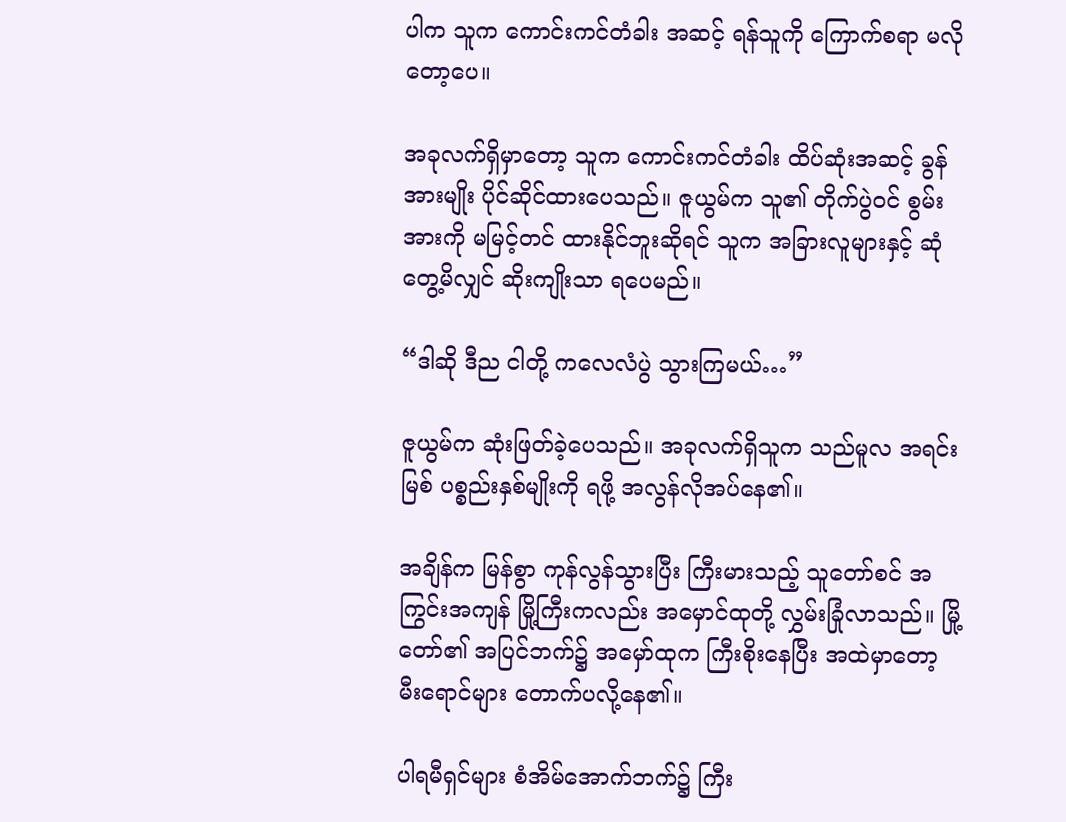ပါက သူက ကောင်းကင်တံခါး အဆင့် ရန်သူကို ကြောက်စရာ မလိုတော့ပေ။

အခုလက်ရှိမှာတော့ သူက ကောင်းကင်တံခါး ထိပ်ဆုံးအဆင့် ခွန်အားမျိုး ပိုင်ဆိုင်ထားပေသည်။ ဇူယွမ်က သူ၏ တိုက်ပွဲဝင် စွမ်းအားကို မမြင့်တင် ထားနိုင်ဘူးဆိုရင် သူက အခြားလူများနှင့် ဆုံတွေ့မိလျှင် ဆိုးကျိုးသာ ရပေမည်။

“ဒါဆို ဒီည ငါတို့ ကလေလံပွဲ သွားကြမယ်…”

ဇူယွမ်က ဆုံးဖြတ်ခဲ့ပေသည်။ အခုလက်ရှိသူက သည်မူလ အရင်းမြစ် ပစ္စည်းနှစ်မျိုးကို ရဖို့ အလွန်လိုအပ်နေ၏။

အချိန်က မြန်စွာ ကုန်လွန်သွားပြီး ကြီးမားသည့် သူတော်စင် အကြွင်းအကျန် မြို့ကြီးကလည်း အမှောင်ထုတို့ လွှမ်းခြုံလာသည်။ မြို့တော်၏ အပြင်ဘက်၌ အမှော်ထုက ကြီးစိုးနေပြီး အထဲမှာတော့ မီးရောင်များ တောက်ပလို့နေ၏။

ပါရမီရှင်များ စံအိမ်အောက်ဘက်၌ ကြီး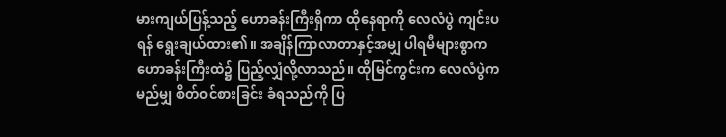မားကျယ်ပြန့်သည့် ဟောခန်းကြီးရှိကာ ထိုနေရာကို လေလံပွဲ ကျင်းပရန် ရွေးချယ်ထား၏။ အချိန်ကြာလာတာနှင့်အမျှ ပါရမီများစွာက ဟောခန်းကြီးထဲ၌ ပြည့်လျှံလို့လာသည်။ ထိုမြင်ကွင်းက လေလံပွဲက မည်မျှ စိတ်ဝင်စားခြင်း ခံရသည်ကို ပြ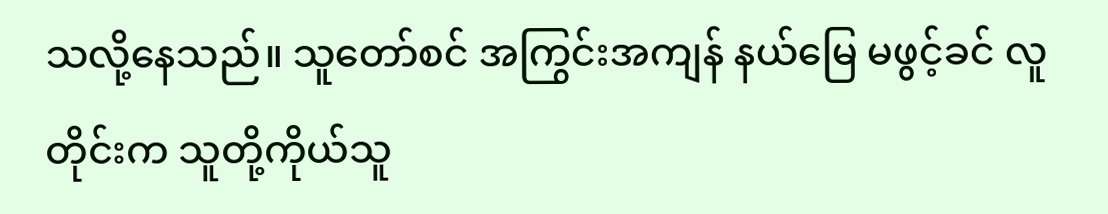သလို့နေသည်။ သူတော်စင် အကြွင်းအကျန် နယ်မြေ မဖွင့်ခင် လူတိုင်းက သူတို့ကိုယ်သူ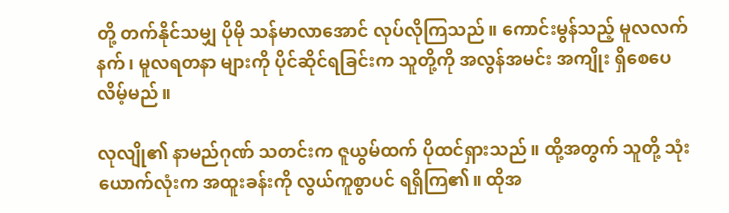တို့ တက်နိုင်သမျှ ပိုမို သန်မာလာအောင် လုပ်လိုကြသည်။ ကောင်းမွန်သည့် မူလလက်နက်၊ မူလရတနာ များကို ပိုင်ဆိုင်ရခြင်းက သူတို့ကို အလွန်အမင်း အကျိုး ရှိစေပေလိမ့်မည်။

လုလျို၏ နာမည်ဂုဏ် သတင်းက ဇူယွမ်ထက် ပိုထင်ရှားသည်။ ထို့အတွက် သူတို့ သုံးယောက်လုံးက အထူးခန်းကို လွယ်ကူစွာပင် ရရှိကြ၏။ ထိုအ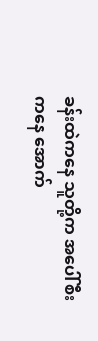ခန်းထဲကနေ သူတို့က အပေါ်စီးကနေ အောက်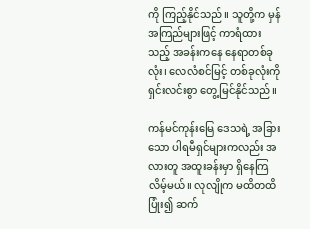ကို ကြည့်နိုင်သည်။ သူတို့က မှန်အကြည်များဖြင့် ကာရံထားသည့် အခန်းကနေ နေရာတစ်ခုလုံး၊ လေလံစင်မြင့် တစ်ခုလုံးကို ရှင်းလင်းစွာ တွေ့မြင်နိုင်သည်။

ကန်မင်ကုန်းမြေ ဒေသရဲ့ အခြားသော ပါရမီရှင်များကလည်း အလားတူ အထူးခန်းမှာ ရှိနေကြလိမ့်မယ်။ လုလျိုက မထိတထိ ပြုံး၍ ဆက်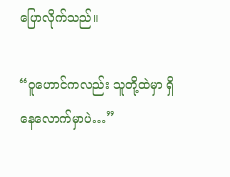ပြောလိုက်သည်။

“ဝူဟောင်ကလည်း သူတို့ထဲမှာ ရှိနေလောက်မှာပဲ…”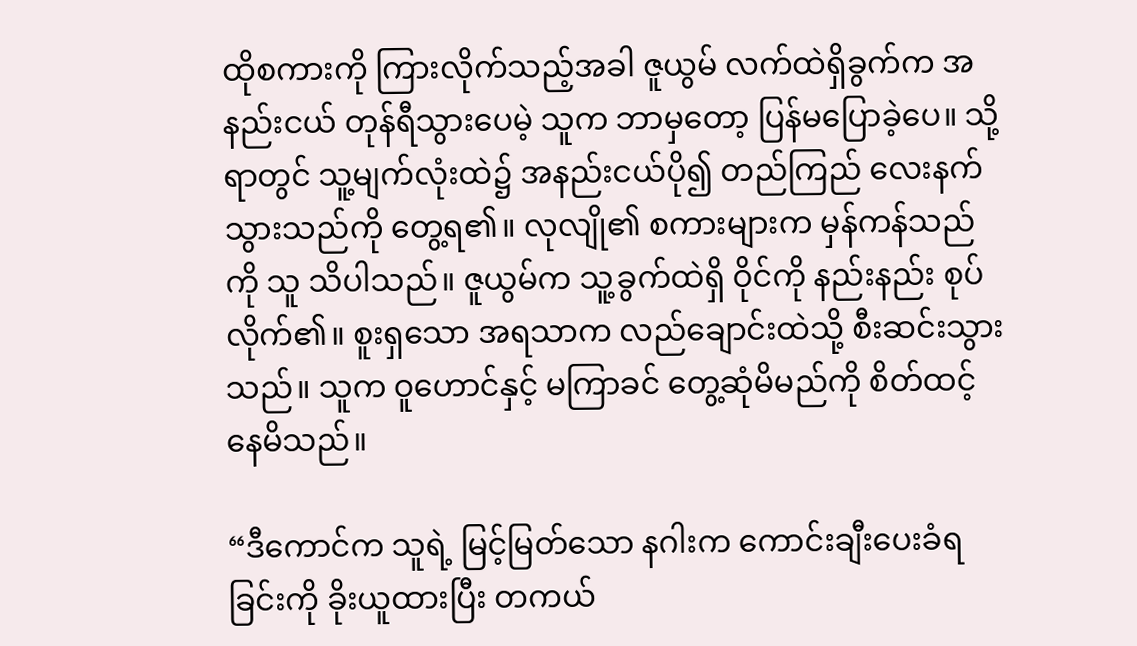ထိုစကားကို ကြားလိုက်သည့်အခါ ဇူယွမ် လက်ထဲရှိခွက်က အနည်းငယ် တုန်ရီသွားပေမဲ့ သူက ဘာမှတော့ ပြန်မပြောခဲ့ပေ။ သို့ရာတွင် သူ့မျက်လုံးထဲ၌ အနည်းငယ်ပို၍ တည်ကြည် လေးနက်သွားသည်ကို တွေ့ရ၏။ လုလျို၏ စကားများက မှန်ကန်သည်ကို သူ သိပါသည်။ ဇူယွမ်က သူ့ခွက်ထဲရှိ ဝိုင်ကို နည်းနည်း စုပ်လိုက်၏။ စူးရှသော အရသာက လည်ချောင်းထဲသို့ စီးဆင်းသွားသည်။ သူက ဝူဟောင်နှင့် မကြာခင် တွေ့ဆုံမိမည်ကို စိတ်ထင့်နေမိသည်။

“ဒီကောင်က သူရဲ့ မြင့်မြတ်သော နဂါးက ကောင်းချီးပေးခံရခြင်းကို ခိုးယူထားပြီး တကယ်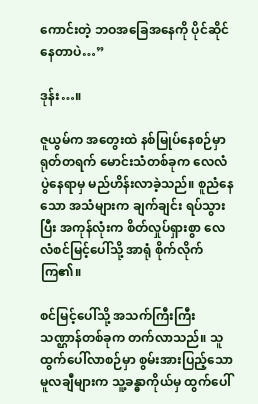ကောင်းတဲ့ ဘဝအခြေအနေကို ပိုင်ဆိုင်နေတာပဲ…”

ဒုန်း…။

ဇူယွမ်က အတွေးထဲ နစ်မြုပ်နေစဉ်မှာ ရုတ်တရက် မောင်းသံတစ်ခုက လေလံပွဲနေရာမှ မည်ဟိန်းလာခဲ့သည်။ စူညံနေသော အသံများက ချက်ချင်း ရပ်သွားပြီး အကုန်လုံးက စိတ်လှုပ်ရှားစွာ လေလံစင်မြင့်ပေါ်သို့ အာရုံ စိုက်လိုက်ကြ၏။

စင်မြင့်ပေါ်သို့ အသက်ကြီးကြီး သဏ္ဌာန်တစ်ခုက တက်လာသည်။ သူထွက်ပေါ်လာစဉ်မှာ စွမ်းအားပြည့်သော မူလချီများက သူ့ခန္ဓာကိုယ်မှ ထွက်ပေါ်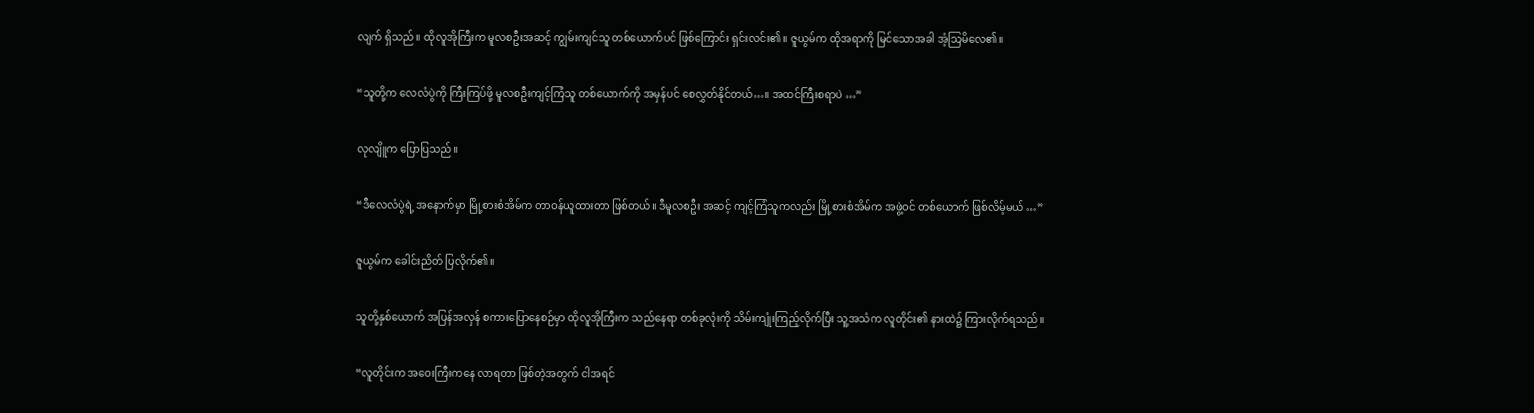လျက် ရှိသည်။ ထိုလူအိုကြီးက မူလစဦးအဆင့် ကျွမ်းကျင်သူ တစ်ယောက်ပင် ဖြစ်ကြောင်း ရှင်းလင်း၏။ ဇူယွမ်က ထိုအရာကို မြင်သောအခါ အံ့သြမိလေ၏။

“သူတို့က လေလံပွဲကို ကြီးကြပ်ဖို့ မူလစဦးကျင့်ကြံသူ တစ်ယောက်ကို အမှန်ပင် စေလွှတ်နိုင်တယ်…။ အထင်ကြီးစရာပဲ …”

လုလျိူက ပြောပြသည်။

“ဒီလေလံပွဲရဲ့ အနောက်မှာ မြို့စားစံအိမ်က တာဝန်ယူထားတာ ဖြစ်တယ်။ ဒီမူလစဦး အဆင့် ကျင့်ကြံသူကလည်း မြို့စားစံအိမ်က အဖွဲ့ဝင် တစ်ယောက် ဖြစ်လိမ့်မယ် …”

ဇူယွမ်က ခေါင်းညိတ် ပြလိုက်၏။

သူတို့နှစ်ယောက် အပြန်အလှန် စကားပြောနေစဉ်မှာ ထိုလူအိုကြီးက သည်နေရာ တစ်ခုလုံးကို သိမ်းကျုံးကြည့်လိုက်ပြီး သူ့အသံက လူတိုင်း၏ နားထဲ၌ ကြားလိုက်ရသည်။

“လူတိုင်းက အဝေးကြီးကနေ လာရတာ ဖြစ်တဲ့အတွက် ငါအရင်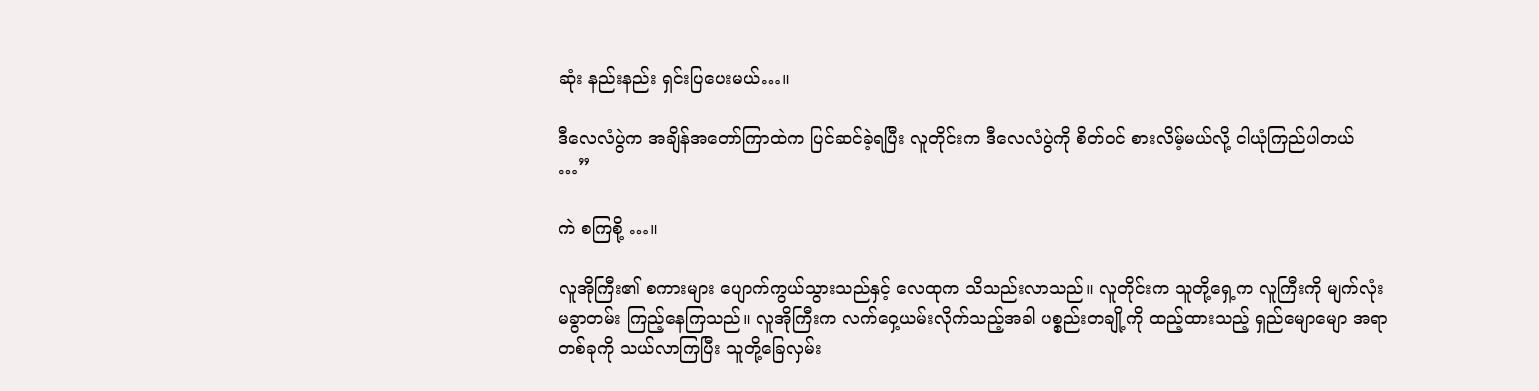ဆုံး နည်းနည်း ရှင်းပြပေးမယ်…။

ဒီလေလံပွဲက အချိန်အတော်ကြာထဲက ပြင်ဆင်ခဲ့ရပြီး လူတိုင်းက ဒီလေလံပွဲကို စိတ်ဝင် စားလိမ့်မယ်လို့ ငါယုံကြည်ပါတယ် …”

ကဲ စကြစို့ …။

လူအိုကြီး၏ စကားများ ပျောက်ကွယ်သွားသည်နှင့် လေထုက သိသည်းလာသည်။ လူတိုင်းက သူတို့ရှေ့က လူကြီးကို မျက်လုံးမခွာတမ်း ကြည့်နေကြသည်။ လူအိုကြီးက လက်ဝှေ့ယမ်းလိုက်သည့်အခါ ပစ္စည်းတချို့ကို ထည့်ထားသည့် ရှည်မျောမျော အရာတစ်ခုကို သယ်လာကြပြီး သူတို့ခြေလှမ်း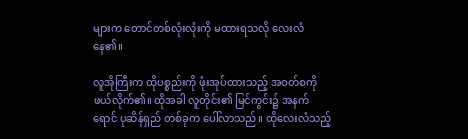များက တောင်တစ်လုံးလုံးကို မထားရသလို လေးလံနေ၏။

လူအိုကြီးက ထိုပစ္စည်းကို ဖုံးအုပ်ထားသည့် အဝတ်စကို ဖယ်လိုက်၏။ ထိုအခါ လူတိုင်း၏ မြင်ကွင်း၌ အနက်ရောင် ပုဆိန်ရှည် တစ်ခုက ပေါ်လာသည်။ ထိုလေးလံသည့်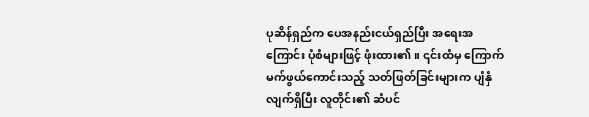ပုဆိန်ရှည်က ပေအနည်းငယ်ရှည်ပြီး အရေးအကြောင်း ပုံစံများဖြင့် ဖုံးထား၏။ ၎င်းထံမှ ကြောက်မက်ဖွယ်ကောင်းသည့် သတ်ဖြတ်ခြင်းများက ပျံနှံလျက်ရှိပြီး လူတိုင်း၏ ဆံပင်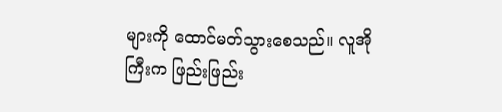များကို ထောင်မတ်သွားစေသည်။ လူအိုကြီးက ဖြည်းဖြည်း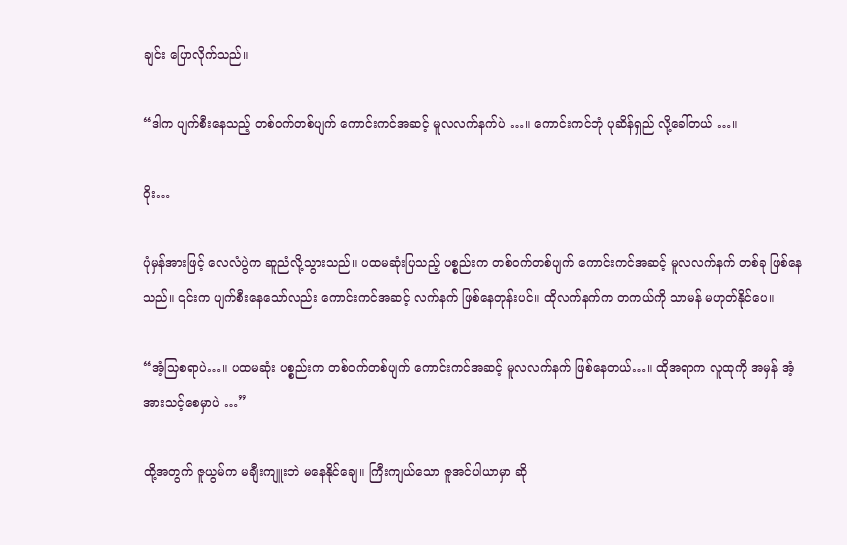ချင်း ပြောလိုက်သည်။

“ဒါက ပျက်စီးနေသည့် တစ်ဝက်တစ်ပျက် ကောင်းကင်အဆင့် မူလလက်နက်ပဲ …။ ကောင်းကင်ဘုံ ပုဆိန်ရှည် လို့ခေါ်တယ် …။

ဝိုး…

ပုံမှန်အားဖြင့် လေလံပွဲက ဆူညံလို့သွားသည်။ ပထမဆုံးပြသည့် ပစ္စည်းက တစ်ဝက်တစ်ပျက် ကောင်းကင်အဆင့် မူလလက်နက် တစ်ခု ဖြစ်နေသည်။ ၎င်းက ပျက်စီးနေသော်လည်း ကောင်းကင်အဆင့် လက်နက် ဖြစ်နေတုန်းပင်။ ထိုလက်နက်က တကယ်ကို သာမန် မဟုတ်နိုင်ပေ။

“အံ့သြစရာပဲ…။ ပထမဆုံး ပစ္စည်းက တစ်ဝက်တစ်ပျက် ကောင်းကင်အဆင့် မူလလက်နက် ဖြစ်နေတယ်…။ ထိုအရာက လူထုကို အမှန် အံ့အားသင့်စေမှာပဲ …”

ထို့အတွက် ဇူယွမ်က မချီးကျူးဘဲ မနေနိုင်ချေ။ ကြီးကျယ်သော ဇူအင်ပါယာမှာ ဆို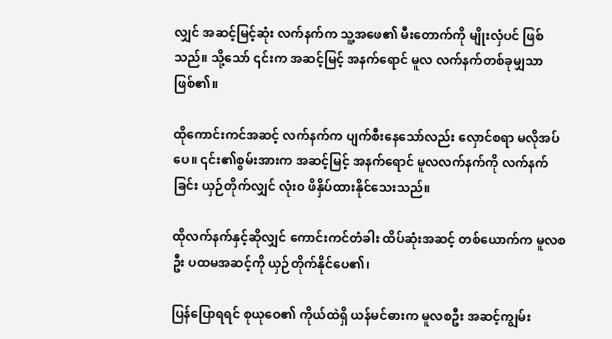လျှင် အဆင့်မြင့်ဆုံး လက်နက်က သူ့အဖေ၏ မီးတောက်ကို မျိုးလှံပင် ဖြစ်သည်။ သို့သော် ၎င်းက အဆင့်မြင့် အနက်ရောင် မူလ လက်နက်တစ်ခုမျှသာ ဖြစ်၏။

ထိုကောင်းကင်အဆင့် လက်နက်က ပျက်စီးနေသော်လည်း လှောင်စရာ မလိုအပ်ပေ။ ၎င်း၏စွမ်းအားက အဆင့်မြင့် အနက်ရောင် မူလလက်နက်ကို လက်နက်ခြင်း ယှဉ်တိုက်လျှင် လုံး၀ ဖိနှိပ်ထားနိုင်သေးသည်။

ထိုလက်နက်နှင့်ဆိုလျှင် ကောင်းကင်တံခါး ထိပ်ဆုံးအဆင့် တစ်ယောက်က မူလစဦး ပထမအဆင့်ကို ယှဉ်တိုက်နိုင်ပေ၏၊

ပြန်ပြောရရင် စုယုဝေ၏ ကိုယ်ထဲရှိ ယန်မင်ဓားက မူလစဦး အဆင့်ကျွမ်း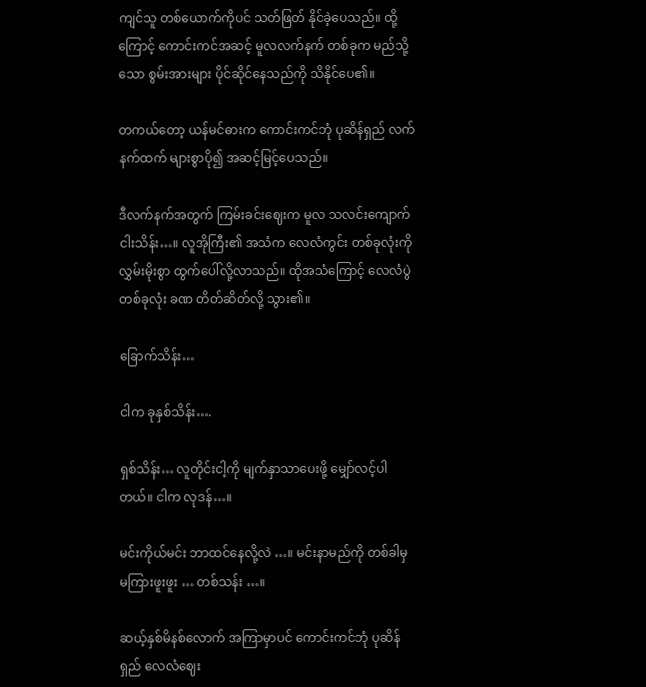ကျင်သူ တစ်ယောက်ကိုပင် သတ်ဖြတ် နိုင်ခဲ့ပေသည်။ ထို့ကြောင့် ကောင်းကင်အဆင့် မူလလက်နက် တစ်ခုက မည်သို့သော စွမ်းအားများ ပိုင်ဆိုင်နေသည်ကို သိနိုင်ပေ၏။

တကယ်တော့ ယန်မင်ဓားက ကောင်းကင်ဘုံ ပုဆိန်ရှည် လက်နက်ထက် များစွာပို၍ အဆင့်မြင့်ပေသည်။

ဒီလက်နက်အတွက် ကြမ်းခင်းဈေးက မူလ သလင်းကျောက် ငါးသိန်း…။ လူအိုကြီး၏ အသံက လေလံကွင်း တစ်ခုလုံးကို လွှမ်းမိုးစွာ ထွက်ပေါ်လို့လာသည်။ ထိုအသံကြောင့် လေလံပွဲ တစ်ခုလုံး ခဏ တိတ်ဆိတ်လို့ သွား၏။

ခြောက်သိန်း…

ငါက ခုနှစ်သိန်း….

ရှစ်သိန်း… လူတိုင်းငါ့ကို မျက်နှာသာပေးဖို့ မျှော်လင့်ပါတယ်။ ငါက လုဒန်…။

မင်းကိုယ်မင်း ဘာထင်နေလို့လဲ …။ မင်းနာမည်ကို တစ်ခါမှ မကြားဖူးဖူး … တစ်သန်း …။

ဆယ့်နှစ်မိနစ်လောက် အကြာမှာပင် ကောင်းကင်ဘုံ ပုဆိန်ရှည် လေလံဈေး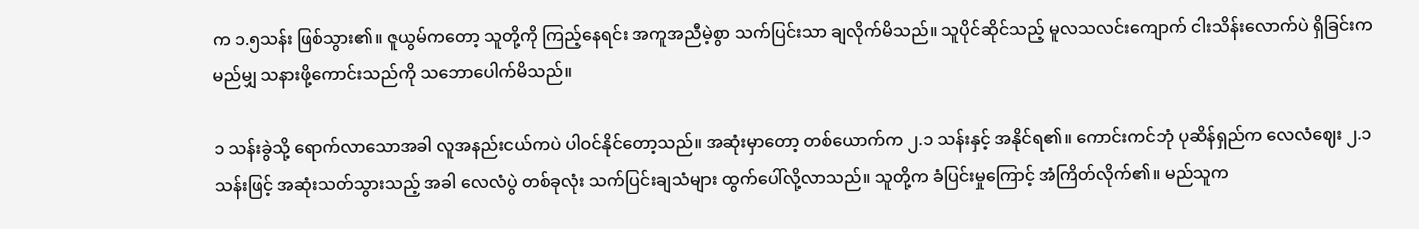က ၁.၅သန်း ဖြစ်သွား၏။ ဇူယွမ်ကတော့ သူတို့ကို ကြည့်နေရင်း အကူအညီမဲ့စွာ သက်ပြင်းသာ ချလိုက်မိသည်။ သူပိုင်ဆိုင်သည့် မူလသလင်းကျောက် ငါးသိန်းလောက်ပဲ ရှိခြင်းက မည်မျှ သနားဖို့ကောင်းသည်ကို သဘောပေါက်မိသည်။

၁ သန်းခွဲသို့ ရောက်လာသောအခါ လူအနည်းငယ်ကပဲ ပါဝင်နိုင်တော့သည်။ အဆုံးမှာတော့ တစ်ယောက်က ၂.၁ သန်းနှင့် အနိုင်ရ၏။ ကောင်းကင်ဘုံ ပုဆိန်ရှည်က လေလံဈေး ၂.၁သန်းဖြင့် အဆုံးသတ်သွားသည့် အခါ လေလံပွဲ တစ်ခုလုံး သက်ပြင်းချသံများ ထွက်ပေါ်လို့လာသည်။ သူတို့က ခံပြင်းမှုကြောင့် အံကြိတ်လိုက်၏။ မည်သူက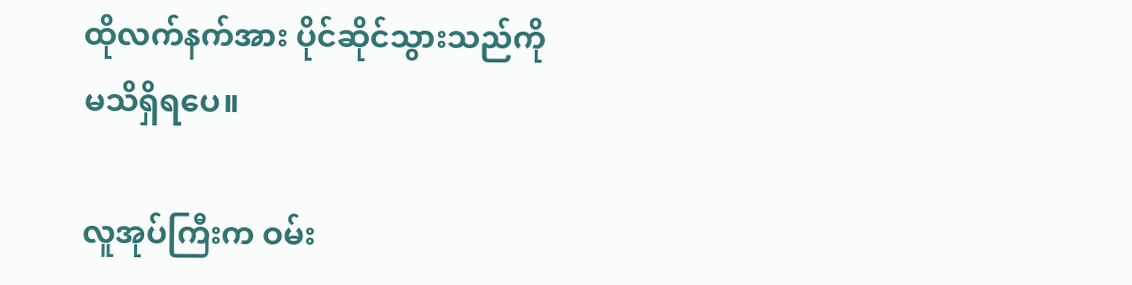ထိုလက်နက်အား ပိုင်ဆိုင်သွားသည်ကို မသိရှိရပေ။

လူအုပ်ကြီးက ဝမ်း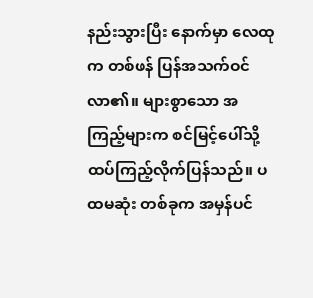နည်းသွားပြီး နောက်မှာ လေထုက တစ်ဖန် ပြန်အသက်ဝင်လာ၏။ များစွာသော အကြည့်များက စင်မြင့်ပေါ်သို့ ထပ်ကြည့်လိုက်ပြန်သည်။ ပထမဆုံး တစ်ခုက အမှန်ပင်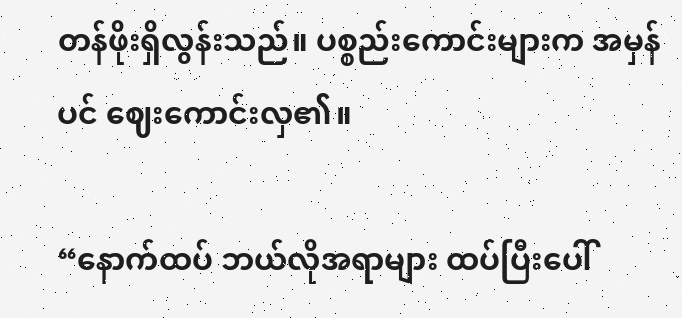တန်ဖိုးရှိလွန်းသည်။ ပစ္စည်းကောင်းများက အမှန်ပင် ဈေးကောင်းလှ၏။

“နောက်ထပ် ဘယ်လိုအရာများ ထပ်ပြီးပေါ်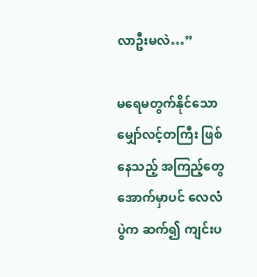လာဦးမလဲ…”

မရေမတွက်နိုင်သော မျှော်လင့်တကြီး ဖြစ်နေသည့် အကြည့်တွေ အောက်မှာပင် လေလံပွဲက ဆက်၍ ကျင်းပ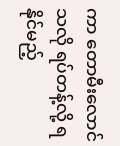ကာ တောမီးလောင်သလို ရပ်တန့်လို့ ရနိုင်မည့်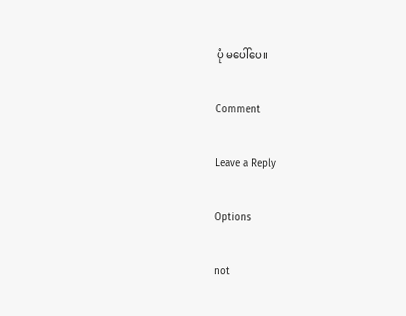ပုံ မပေါ်ပေ။

Comment

Leave a Reply

Options

not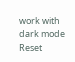work with dark mode
Reset